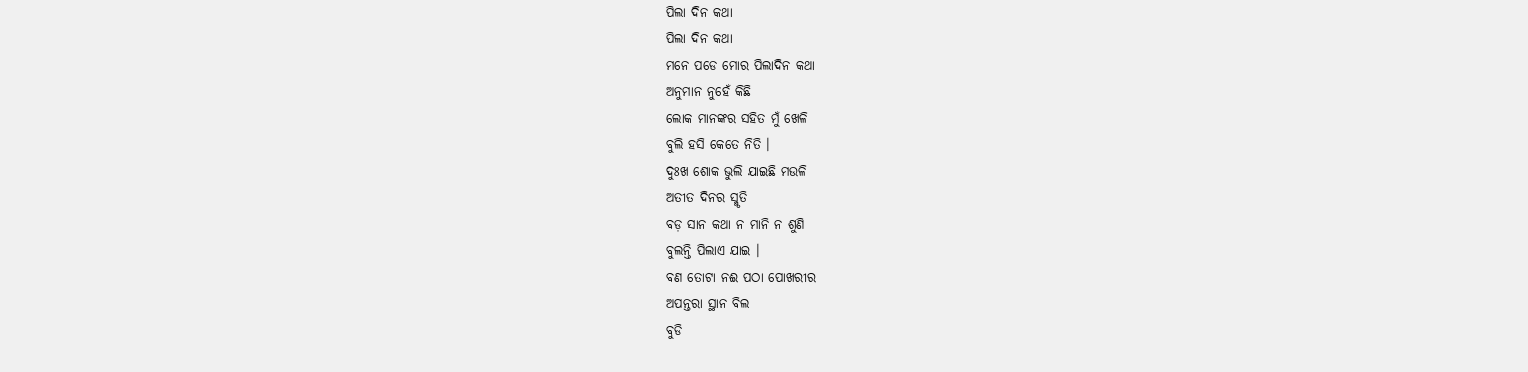ପିଲା ଦିନ କଥା
ପିଲା ଦିନ କଥା
ମନେ ପଡେ ମୋର ପିଲାଦିନ କଥା
ଅନୁମାନ ନୁହେଁ କିଛି
ଲୋକ ମାନଙ୍କର ସହିତ ମୁଁ ଖେଳି
ବୁଲି ହସି କେତେ ନିତି ।
ଦୁଃଖ ଶୋକ ଭୁଲି ଯାଇଛି ମଉଳି
ଅତୀତ ଦିନର ସ୍ମୃତି
ବଡ଼ ସାନ କଥା ନ ମାନି ନ ଶୁଣି
ବୁଲନ୍ତି ପିଲାଏ ଯାଇ ।
ବଣ ତୋଟା ନଈ ପଠା ପୋଖରୀର
ଅପନ୍ତରା ସ୍ଥାନ ବିଲ
ବୁଡି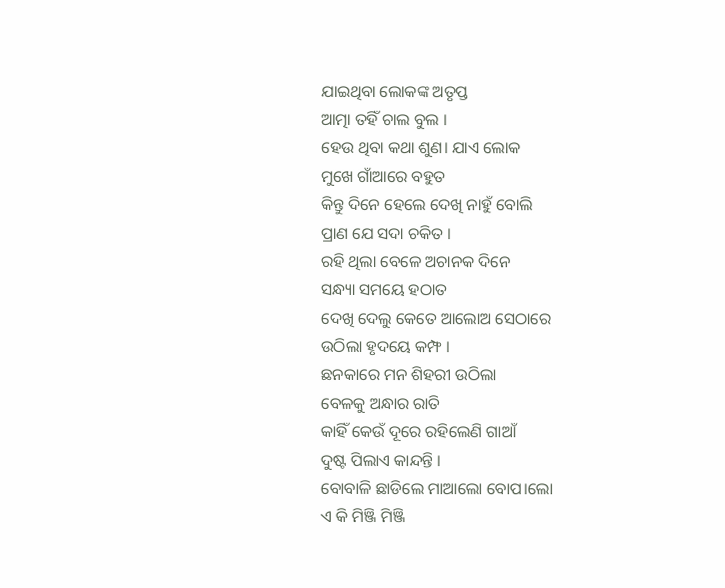ଯାଇଥିବା ଲୋକଙ୍କ ଅତୃପ୍ତ
ଆତ୍ମା ତହିଁ ଚାଲ ବୁଲ ।
ହେଉ ଥିବା କଥା ଶୁଣ। ଯାଏ ଲୋକ
ମୁଖେ ଗାଁଆରେ ବହୁତ
କିନ୍ତୁ ଦିନେ ହେଲେ ଦେଖି ନାହୁଁ ବୋଲି
ପ୍ରାଣ ଯେ ସଦା ଚକିତ ।
ରହି ଥିଲା ବେଳେ ଅଚାନକ ଦିନେ
ସନ୍ଧ୍ୟା ସମୟେ ହଠାତ
ଦେଖି ଦେଲୁ କେତେ ଆଲୋଅ ସେଠାରେ
ଉଠିଲା ହୃଦୟେ କମ୍ଫ ।
ଛନକାରେ ମନ ଶିହରୀ ଉଠିଲା
ବେଳକୁ ଅନ୍ଧାର ରାତି
କାହିଁ କେଉଁ ଦୂରେ ରହିଲେଣି ଗାଆଁ
ଦୁଷ୍ଟ ପିଲାଏ କାନ୍ଦନ୍ତି ।
ବୋବାଳି ଛାଡିଲେ ମାଆଲୋ ବୋପ।ଲୋ
ଏ କି ମିଞ୍ଜି ମିଞ୍ଜି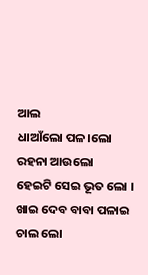ଆଲ
ଧାଆଁଲୋ ପଳ।ଲୋ ରହନା ଆଉଲୋ
ହେଇଟି ସେଇ ଭୂତ ଲୋ ।
ଖାଇ ଦେବ ବାବା ପଳାଇ ଚାଲ ଲୋ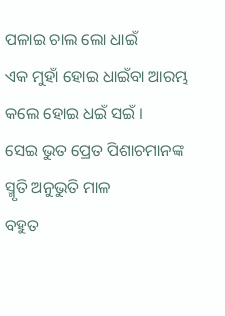ପଳାଇ ଚାଲ ଲୋ ଧାଇଁ
ଏକ ମୁହାଁ ହୋଇ ଧାଇଁବା ଆରମ୍ଭ
କଲେ ହୋଇ ଧଇଁ ସଇଁ ।
ସେଇ ଭୁତ ପ୍ରେତ ପିଶାଚମାନଙ୍କ
ସ୍ମୃତି ଅନୁଭୁତି ମାଳ
ବହୁତ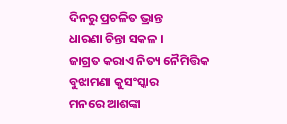ଦିନରୁ ପ୍ରଚଳିତ ଭ୍ରାନ୍ତ
ଧାରଣା ଚିନ୍ତା ସକଳ ।
ଜାଗ୍ରତ କରାଏ ନିତ୍ୟ ନୈମିତ୍ତିକ
ବୁଝାମଣା କୁସଂସ୍କାର
ମନରେ ଆଶଙ୍କା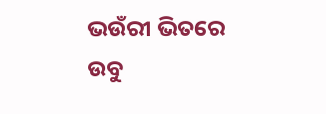ଭଉଁରୀ ଭିତରେ
ଉବୁ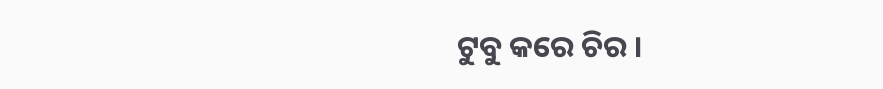ଟୁବୁ କରେ ଚିର ।